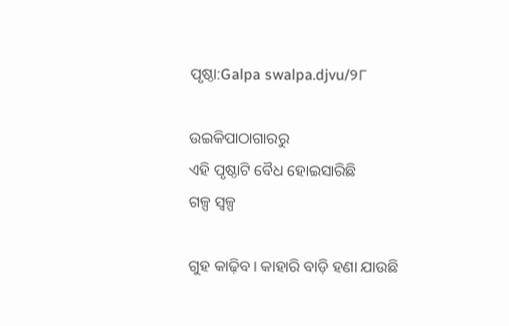ପୃଷ୍ଠା:Galpa swalpa.djvu/୨୮

ଉଇକିପାଠାଗାର‌ରୁ
ଏହି ପୃଷ୍ଠାଟି ବୈଧ ହୋଇସାରିଛି
ଗଳ୍ପ ସ୍ୱଳ୍ପ

ଗୁହ କାଢ଼ିବ। କାହାରି ବାଡ଼ି ହଣା ଯାଉଛି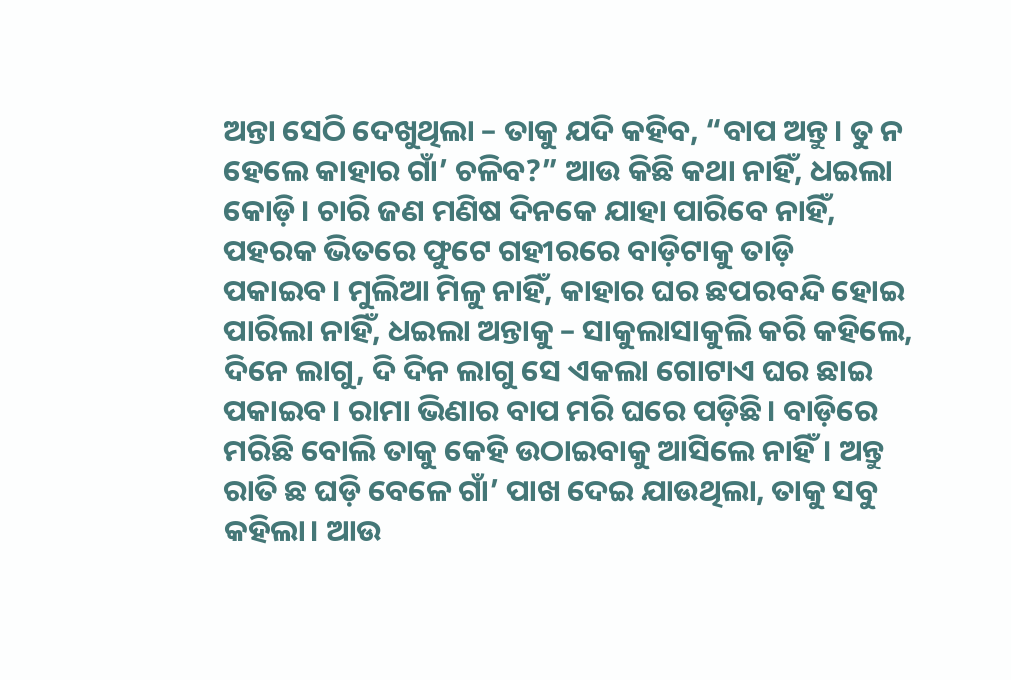ଅନ୍ତା ସେଠି ଦେଖୁଥିଲା – ତାକୁ ଯଦି କହିବ, “ବାପ ଅନ୍ତୁ। ତୁ ନ ହେଲେ କାହାର ଗାଁ’ ଚଳିବ?” ଆଉ କିଛି କଥା ନାହିଁ, ଧଇଲା କୋଡ଼ି। ଚାରି ଜଣ ମଣିଷ ଦିନକେ ଯାହା ପାରିବେ ନାହିଁ, ପହରକ ଭିତରେ ଫୁଟେ ଗହୀରରେ ବାଡ଼ିଟାକୁ ତାଡ଼ି ପକାଇବ। ମୁଲିଆ ମିଳୁ ନାହିଁ, କାହାର ଘର ଛପରବନ୍ଦି ହୋଇ ପାରିଲା ନାହିଁ, ଧଇଲା ଅନ୍ତାକୁ – ସାକୁଲାସାକୁଲି କରି କହିଲେ, ଦିନେ ଲାଗୁ, ଦି ଦିନ ଲାଗୁ ସେ ଏକଲା ଗୋଟାଏ ଘର ଛାଇ ପକାଇବ। ରାମା ଭିଣାର ବାପ ମରି ଘରେ ପଡ଼ିଛି। ବାଡ଼ିରେ ମରିଛି ବୋଲି ତାକୁ କେହି ଉଠାଇବାକୁ ଆସିଲେ ନାହିଁ। ଅନ୍ତୁ ରାତି ଛ ଘଡ଼ି ବେଳେ ଗାଁ’ ପାଖ ଦେଇ ଯାଉଥିଲା, ତାକୁ ସବୁ କହିଲା। ଆଉ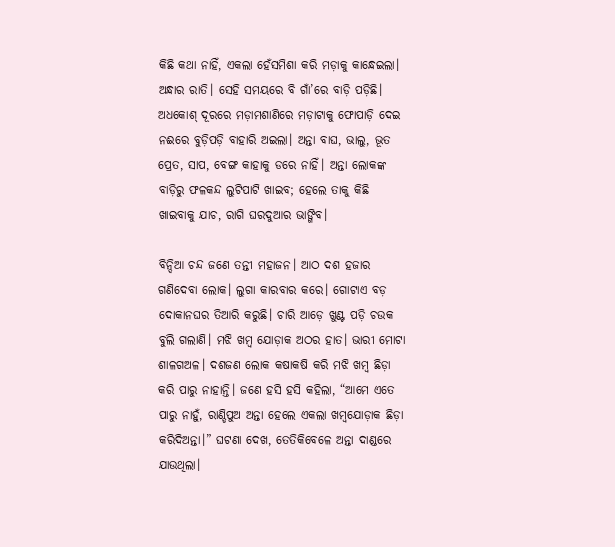କିଛି କଥା ନାହିଁ, ଏକଲା ହେଁସମିଶା କରି ମଡ଼ାକୁ କାନ୍ଧେଇଲା। ଅନ୍ଧାର ରାତି। ସେହି ସମୟରେ ବି ଗାଁ’ରେ ବାଡ଼ି ପଡ଼ିଛି। ଅଧକୋଶ୍ ଦୂରରେ ମଡ଼ାମଶାଣିରେ ମଡ଼ାଟାକୁ ଫୋପାଡ଼ି ଦେଇ ନଈରେ ବୁଡ଼ିପଡ଼ି ବାହାରି ଅଇଲା। ଅନ୍ତା ବାଘ, ଭାଲୁ, ଭୂତ ପ୍ରେତ, ସାପ, ବେଙ୍ଗ କାହାକୁ ଡରେ ନାହିଁ। ଅନ୍ତା ଲୋକଙ୍କ ବାଡ଼ିରୁ ଫଳକନ୍ଦ ଲୁଟିପାଟି ଖାଇବ; ହେଲେ ତାକୁ କିଛି ଖାଇବାକୁ ଯାଚ, ରାଗି ଘରଦୁଆର ଭାଙ୍ଗିବ।

ବିନ୍ଦିଆ ଚନ୍ଦ ଜଣେ ତନ୍ତୀ ମହାଜନ। ଆଠ ଦଶ ହଜାର ଗଣିଦେବା ଲୋକ। ଲୁଗା କାରବାର କରେ। ଗୋଟାଏ ବଡ଼ ଦୋକାନଘର ତିଆରି କରୁଛି। ଚାରି ଆଡ଼େ ଖୁଣ୍ଟ ପଡ଼ି ଚଉକ ବୁଲି ଗଲାଣି। ମଝି ଖମ୍ବ ଯୋଡ଼ାକ ଅଠର ହାତ। ଭାରୀ ମୋଟା ଶାଳଗଅଳ। ଦଶଜଣ ଲୋକ କଷାକଷି କରି ମଝି ଖମ୍ବ ଛିଡ଼ା କରି ପାରୁ ନାହାନ୍ତି। ଜଣେ ହସି ହସି କହିଲା, “ଆମେ ଏତେ ପାରୁ ନାହୁଁ, ରାଣ୍ଡିପୁଅ ଅନ୍ତା ହେଲେ ଏକଲା ଖମ୍ବଯୋଡ଼ାକ ଛିଡ଼ା କରିଦିଅନ୍ତା।” ଘଟଣା ଦେଖ, ତେତିକିବେଳେ ଅନ୍ତା ଦାଣ୍ଡରେ ଯାଉଥିଲା।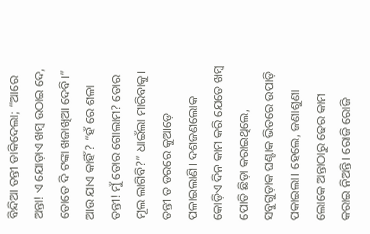ବିନ୍ଦିଆ ତନ୍ତୀ ଡାକିଦେଲା; “ଆରେ ଅନ୍ତା! ଏ ଯୋଡ଼ାଏ ଖମ୍ବ ଉଠାଇ ଦେ, ତୋତେ ଦି ଟଙ୍କା ଖଜାଖିଆ ଦେବି।” ଆଉ ଯାଏ କାହିଁ? “ହଁ ରେ ଶଳା ତନ୍ତୀ! ମୁଁ ତୋର ଗୋଲାମ? ତୋର ମୂଲ ଲାଗିବି?” ଧାଇଁଲା ମାରିବାକୁ। ତନ୍ତୀ ତ ଡରରେ କୁଆଡ଼େ ପଳାଇଲାଣି। ଦଶଜଣଲୋକ କୋଡ଼ିଏ ଦିନ କାମ କରି ଯେତେ ଖମ୍ବ ପୋତି ଛିଡ଼ା କରାଇଥିଲେ, ସବୁଗୁଡ଼ାକ ଘଣ୍ଟାକ ଭିତରେ ଉପାଡ଼ି ପକାଇଲା। ହେଲେ, ଜଣାଶୁଣା ଲୋକେ ଅନ୍ତାଠାରୁ ଢେର କାମ କରାଇ ନିଅନ୍ତି। ରୋଜି ରୋଜି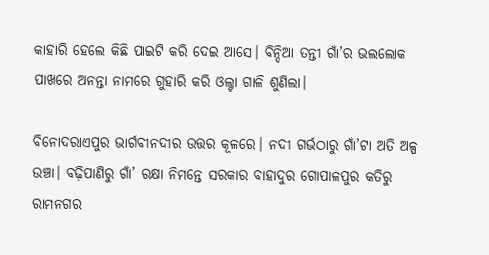କାହାରି ହେଲେ କିଛି ପାଇଟି କରି ଦେଇ ଆସେ। ବିନ୍ଦିଆ ତନ୍ତୀ ଗାଁ’ର ଭଲଲୋକ ପାଖରେ ଅନନ୍ତା ନାମରେ ଗୁହାରି କରି ଓଲ୍ଟା ଗାଳି ଶୁଣିଲା।

ବିନୋଦରାଏପୁର ଭାର୍ଗବୀନଦୀର ଉତ୍ତର କୂଳରେ। ନଦୀ ଗର୍ଭଠାରୁ ଗାଁ’ଟା ଅତି ଅଳ୍ପ ଉଞ୍ଚା। ବଢ଼ିପାଣିରୁ ଗାଁ’ ରକ୍ଷା ନିମନ୍ତେ ସରକାର ବାହାଦୁର ଗୋପାଳପୁର କତିରୁ ରାମନଗର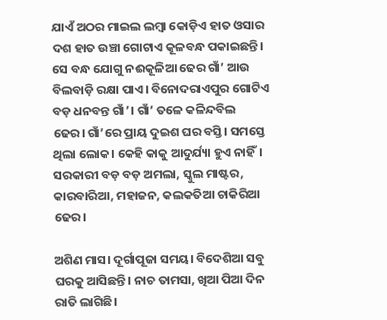ଯାଏଁ ଅଠର ମାଇଲ ଲମ୍ବା କୋଡ଼ିଏ ହାତ ଓସାର ଦଶ ହାତ ଉଞ୍ଚା ଗୋଟାଏ କୂଳବନ୍ଧ ପକାଇଛନ୍ତି। ସେ ବନ୍ଧ ଯୋଗୁ ନଈକୂଳିଆ ଢେର ଗାଁ’ ଆଉ ବିଲବାଡ଼ି ରକ୍ଷା ପାଏ। ବିନୋଦରାଏପୁର ଗୋଟିଏ ବଡ଼ ଧନବନ୍ତ ଗାଁ’। ଗାଁ’ ତଳେ କଳିନ୍ଦବିଲ ଢେର। ଗାଁ’ରେ ପ୍ରାୟ ଦୁଇଶ ଘର ବସ୍ତି। ସମସ୍ତେ ଥିଲା ଲୋକ। କେହି କାକୁ ଆଦୁର୍ଯ୍ୟା ହୁଏ ନାହିଁ। ସରକାରୀ ବଡ଼ ବଡ଼ ଅମଲା, ସ୍କୁଲ ମାଷ୍ଟର, କାରବାରିଆ, ମହାଜନ, କଲକତିଆ ଚାକିରିଆ ଢେର।

ଅଶିଣ ମାସ। ଦୂର୍ଗାପୂଜା ସମୟ। ବିଦେଶିଆ ସବୁ ଘରକୁ ଆସିଛନ୍ତି। ନାଚ ତାମସା, ଖିଆ ପିଆ ଦିନ ରାତି ଲାଗିଛି।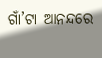ଗାଁ’ଟା ଆନନ୍ଦରେ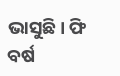ଭାସୁଛି। ଫି ବର୍ଷ